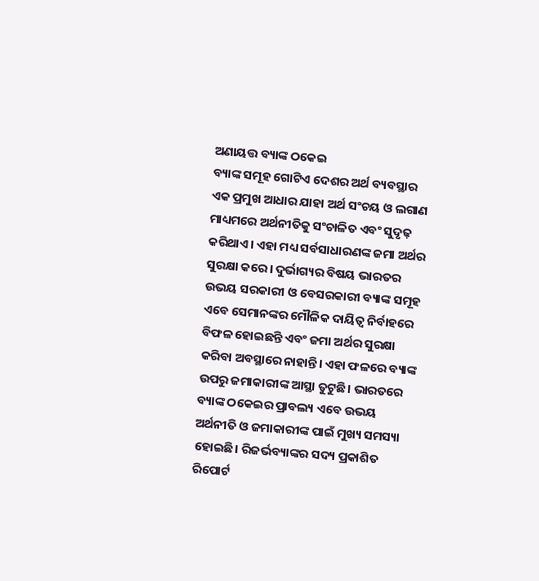ଅଣାୟତ୍ତ ବ୍ୟାଙ୍କ ଠକେଇ
ବ୍ୟାଙ୍କ ସମୂହ ଗୋଟିଏ ଦେଶର ଅର୍ଥ ବ୍ୟବସ୍ଥାର ଏକ ପ୍ରମୁଖ ଆଧାର ଯାହା ଅର୍ଥ ସଂଚୟ ଓ ଲଗାଣ ମାଧ୍ୟମରେ ଅର୍ଥନୀତିକୁ ସଂଚାଳିତ ଏବଂ ସୁଦୃଢ଼ କରିଥାଏ। ଏହା ମଧ୍ୟ ସର୍ବସାଧାରଣଙ୍କ ଜମା ଅର୍ଥର ସୁରକ୍ଷା କରେ। ଦୁର୍ଭାଗ୍ୟର ବିଷୟ ଭାରତର ଉଭୟ ସରକାରୀ ଓ ବେସରକାରୀ ବ୍ୟାଙ୍କ ସମୂହ ଏବେ ସେମାନଙ୍କର ମୌଳିକ ଦାୟିତ୍ବ ନିର୍ବାହରେ ବିଫଳ ହୋଇଛନ୍ତି ଏବଂ ଜମା ଅର୍ଥର ସୁରକ୍ଷା କରିବା ଅବସ୍ଥାରେ ନାହାନ୍ତି। ଏହା ଫଳରେ ବ୍ୟାଙ୍କ ଉପରୁ ଜମାକାରୀଙ୍କ ଆସ୍ଥା ତୁଟୁଛି। ଭାରତରେ ବ୍ୟାଙ୍କ ଠକେଇର ପ୍ରାବଲ୍ୟ ଏବେ ଉଭୟ ଅର୍ଥନୀତି ଓ ଜମାକାରୀଙ୍କ ପାଇଁ ମୁଖ୍ୟ ସମସ୍ୟା ହୋଇଛି। ରିଜର୍ଭବ୍ୟାଙ୍କର ସଦ୍ୟ ପ୍ରକାଶିତ ରିପୋର୍ଟ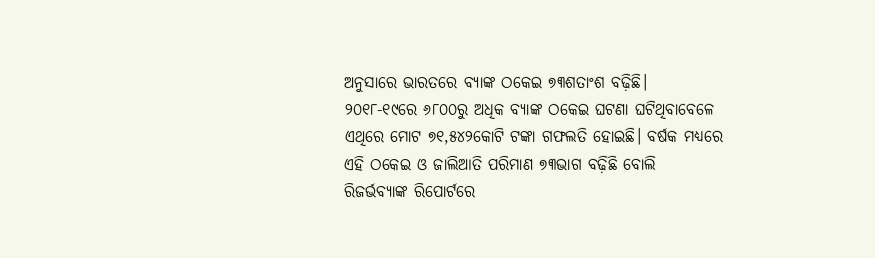ଅନୁସାରେ ଭାରତରେ ବ୍ୟାଙ୍କ ଠକେଇ ୭୩ଶତାଂଶ ବଢ଼ିଛି। ୨୦୧୮-୧୯ରେ ୬୮୦୦ରୁ ଅଧିକ ବ୍ୟାଙ୍କ ଠକେଇ ଘଟଣା ଘଟିଥିବାବେଳେ ଏଥିରେ ମୋଟ ୭୧,୫୪୨କୋଟି ଟଙ୍କା ଗଫଲତି ହୋଇଛି। ବର୍ଷକ ମଧ୍ୟରେ ଏହି ଠକେଇ ଓ ଜାଲିଆତି ପରିମାଣ ୭୩ଭାଗ ବଢ଼ିଛି ବୋଲି ରିଜର୍ଭବ୍ୟାଙ୍କ ରିପୋର୍ଟରେ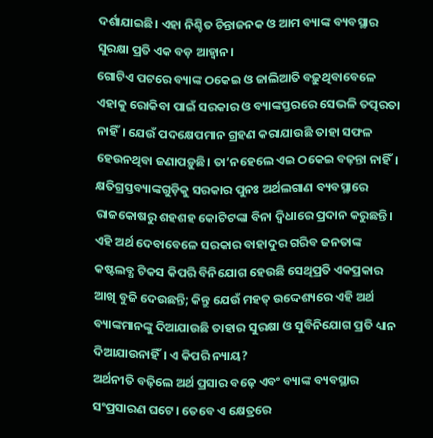ଦର୍ଶାଯାଇଛି। ଏହା ନିଶ୍ଚିତ ଚିନ୍ତାଜନକ ଓ ଆମ ବ୍ୟାଙ୍କ ବ୍ୟବସ୍ଥାର ସୁରକ୍ଷା ପ୍ରତି ଏକ ବଡ଼ ଆହ୍ବାନ।
ଗୋଟିଏ ପଟରେ ବ୍ୟାଙ୍କ ଠକେଇ ଓ ଜାଲିଆତି ବଢ଼ୁଥିବାବେଳେ ଏହାକୁ ରୋକିବା ପାଇଁ ସରକାର ଓ ବ୍ୟାଙ୍କସ୍ତରରେ ସେଭଳି ତତ୍ପରତା ନାହିଁ। ଯେଉଁ ପଦକ୍ଷେପମାନ ଗ୍ରହଣ କରାଯାଉଛି ତାହା ସଫଳ ହେଉନଥିବା ଜଣାପଡ଼ୁଛି। ତା’ନହେଲେ ଏଇ ଠକେଇ ବଢ଼ନ୍ତା ନାହିଁ। କ୍ଷତିଗ୍ରସ୍ତବ୍ୟାଙ୍କଗୁଡ଼ିକୁ ସରକାର ପୁନଃ ଅର୍ଥଲଗାଣ ବ୍ୟବସ୍ଥାରେ ରାଜକୋଷରୁ ଶହଶହ କୋଟିଟଙ୍କା ବିନା ଦ୍ବିଧାରେ ପ୍ରଦାନ କରୁଛନ୍ତି। ଏହି ଅର୍ଥ ଦେବାବେଳେ ସରକାର ବାହାଦୁର ଗରିବ ଜନତାଙ୍କ କଷ୍ଟଲବ୍ଧ ଟିକସ କିପରି ବିନିଯୋଗ ହେଉଛି ସେଥିପ୍ରତି ଏକପ୍ରକାର ଆଖି ବୁଜି ଦେଉଛନ୍ତି; କିନ୍ତୁ ଯେଉଁ ମହତ୍ ଉଦ୍ଦେଶ୍ୟରେ ଏହି ଅର୍ଥ ବ୍ୟାଙ୍କମାନଙ୍କୁ ଦିଆଯାଉଛି ତାହାର ସୁରକ୍ଷା ଓ ସୁବିନିଯୋଗ ପ୍ରତି ଧ୍ୟାନ ଦିଆଯାଉନାହିଁ। ଏ କିପରି ନ୍ୟାୟ?
ଅର୍ଥନୀତି ବଢ଼ିଲେ ଅର୍ଥ ପ୍ରସାର ବଢ଼େ ଏବଂ ବ୍ୟାଙ୍କ ବ୍ୟବସ୍ଥାର ସଂପ୍ରସାରଣ ଘଟେ। ତେବେ ଏ କ୍ଷେତ୍ରରେ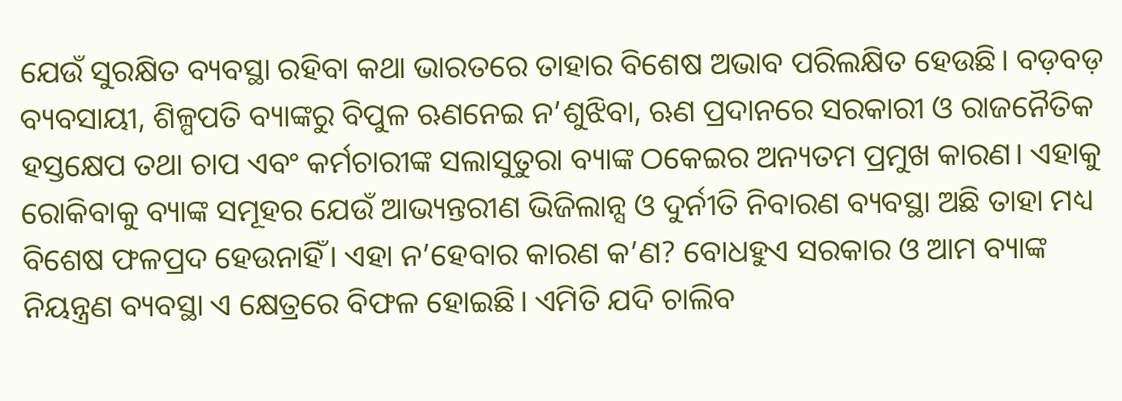ଯେଉଁ ସୁରକ୍ଷିତ ବ୍ୟବସ୍ଥା ରହିବା କଥା ଭାରତରେ ତାହାର ବିଶେଷ ଅଭାବ ପରିଲକ୍ଷିତ ହେଉଛି। ବଡ଼ବଡ଼ ବ୍ୟବସାୟୀ, ଶିଳ୍ପପତି ବ୍ୟାଙ୍କରୁ ବିପୁଳ ଋଣନେଇ ନ’ଶୁଝିବା, ଋଣ ପ୍ରଦାନରେ ସରକାରୀ ଓ ରାଜନୈତିକ ହସ୍ତକ୍ଷେପ ତଥା ଚାପ ଏବଂ କର୍ମଚାରୀଙ୍କ ସଲାସୁତୁରା ବ୍ୟାଙ୍କ ଠକେଇର ଅନ୍ୟତମ ପ୍ରମୁଖ କାରଣ। ଏହାକୁ ରୋକିବାକୁ ବ୍ୟାଙ୍କ ସମୂହର ଯେଉଁ ଆଭ୍ୟନ୍ତରୀଣ ଭିଜିଲାନ୍ସ ଓ ଦୁର୍ନୀତି ନିବାରଣ ବ୍ୟବସ୍ଥା ଅଛି ତାହା ମଧ୍ୟ ବିଶେଷ ଫଳପ୍ରଦ ହେଉନାହିଁ। ଏହା ନ’ହେବାର କାରଣ କ’ଣ? ବୋଧହୁଏ ସରକାର ଓ ଆମ ବ୍ୟାଙ୍କ ନିୟନ୍ତ୍ରଣ ବ୍ୟବସ୍ଥା ଏ କ୍ଷେତ୍ରରେ ବିଫଳ ହୋଇଛି। ଏମିତି ଯଦି ଚାଲିବ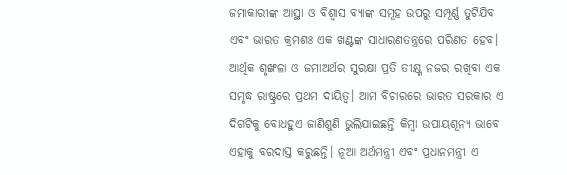ଜମାକାରୀଙ୍କ ଆସ୍ଥା ଓ ବିଶ୍ବାସ ବ୍ୟାଙ୍କ ସମୂହ ଉପରୁ ସମ୍ପୂର୍ଣ୍ଣ ତୁଟିଯିବ ଏବଂ ଭାରତ କ୍ରମଶଃ ଏକ ଖଣ୍ଟଙ୍କ ସାଧାରଣତନ୍ତ୍ରରେ ପରିଣତ ହେବ। ଆର୍ଥିକ ଶୃଙ୍ଖଳା ଓ ଜମାଅର୍ଥର ସୁରକ୍ଷା ପ୍ରତି ତୀକ୍ଷ୍ଣ ନଜର ରଖିବା ଏକ ସମୃଦ୍ଧ ରାଷ୍ଟ୍ରରେ ପ୍ରଥମ ଦାୟିତ୍ବ। ଆମ ବିଚାରରେ ଭାରତ ସରକାର ଏ ଦିଗଟିକୁ ବୋଧହୁଏ ଜାଣିଶୁଣି ଭୁଲିଯାଇଛନ୍ତି କିମ୍ବା ଉପାୟଶୂନ୍ୟ ଭାବେ ଏହାକୁ ବରଦାସ୍ତ କରୁଛନ୍ତି। ନୂଆ ଅର୍ଥମନ୍ତ୍ରୀ ଏବଂ ପ୍ରଧାନମନ୍ତ୍ରୀ ଏ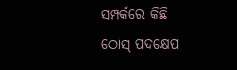ସମ୍ପର୍କରେ କିଛି ଠୋସ୍ ପଦକ୍ଷେପ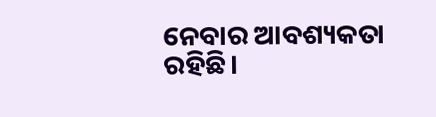ନେବାର ଆବଶ୍ୟକତା ରହିଛି।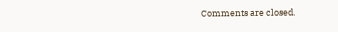Comments are closed.